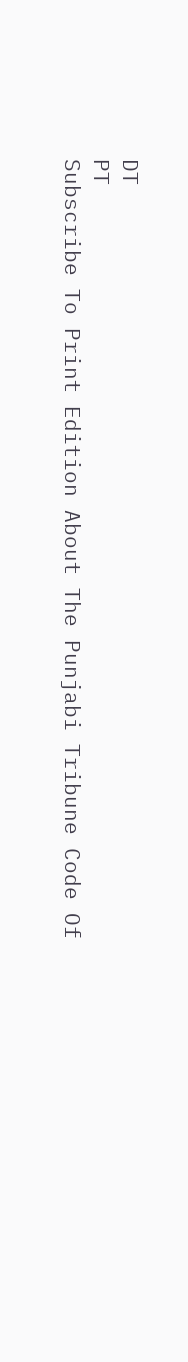DT
PT
Subscribe To Print Edition About The Punjabi Tribune Code Of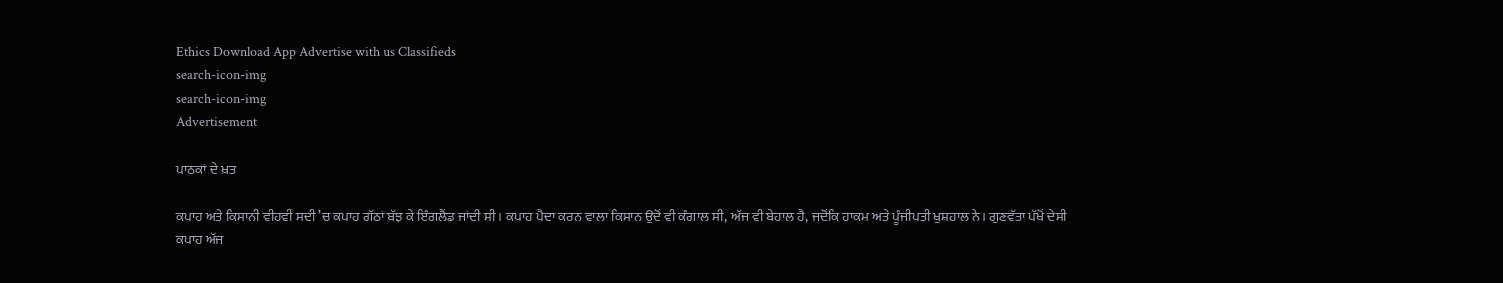Ethics Download App Advertise with us Classifieds
search-icon-img
search-icon-img
Advertisement

ਪਾਠਕਾਂ ਦੇ ਖ਼ਤ

ਕਪਾਹ ਅਤੇ ਕਿਸਾਨੀ ਵੀਹਵੀਂ ਸਦੀ ’ਚ ਕਪਾਹ ਗੱਠਾਂ ਬੱਝ ਕੇ ਇੰਗਲੈਂਡ ਜਾਂਦੀ ਸੀ। ਕਪਾਹ ਪੈਦਾ ਕਰਨ ਵਾਲਾ ਕਿਸਾਨ ਉਦੋਂ ਵੀ ਕੰਗਾਲ ਸੀ, ਅੱਜ ਵੀ ਬੇਹਾਲ ਹੈ, ਜਦੋਂਕਿ ਹਾਕਮ ਅਤੇ ਪੂੰਜੀਪਤੀ ਖੁਸ਼ਹਾਲ ਨੇ। ਗੁਣਵੱਤਾ ਪੱਖੋਂ ਦੇਸੀ ਕਪਾਹ ਅੱਜ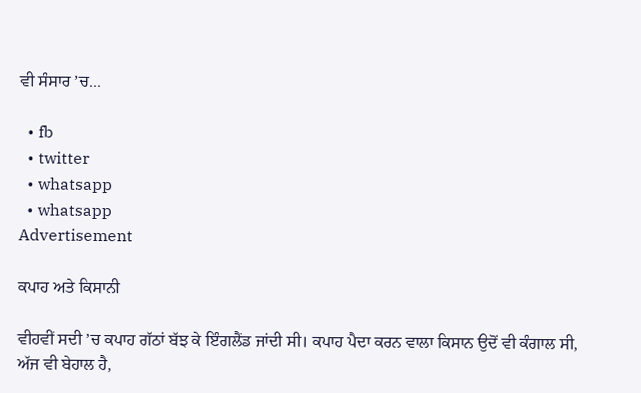ਵੀ ਸੰਸਾਰ ’ਚ...

  • fb
  • twitter
  • whatsapp
  • whatsapp
Advertisement

ਕਪਾਹ ਅਤੇ ਕਿਸਾਨੀ

ਵੀਹਵੀਂ ਸਦੀ ’ਚ ਕਪਾਹ ਗੱਠਾਂ ਬੱਝ ਕੇ ਇੰਗਲੈਂਡ ਜਾਂਦੀ ਸੀ। ਕਪਾਹ ਪੈਦਾ ਕਰਨ ਵਾਲਾ ਕਿਸਾਨ ਉਦੋਂ ਵੀ ਕੰਗਾਲ ਸੀ, ਅੱਜ ਵੀ ਬੇਹਾਲ ਹੈ,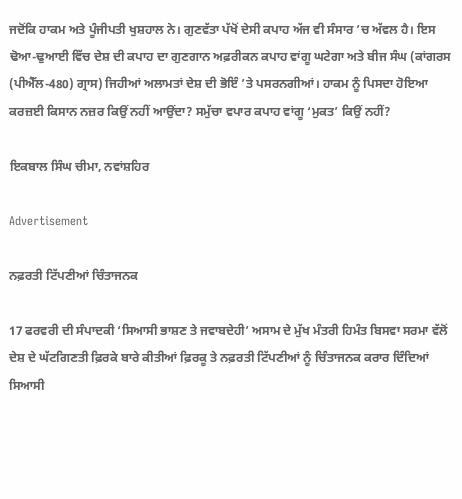ਜਦੋਂਕਿ ਹਾਕਮ ਅਤੇ ਪੂੰਜੀਪਤੀ ਖੁਸ਼ਹਾਲ ਨੇ। ਗੁਣਵੱਤਾ ਪੱਖੋਂ ਦੇਸੀ ਕਪਾਹ ਅੱਜ ਵੀ ਸੰਸਾਰ ’ਚ ਅੱਵਲ ਹੈ। ਇਸ ਢੋਆ-ਢੁਆਈ ਵਿੱਚ ਦੇਸ਼ ਦੀ ਕਪਾਹ ਦਾ ਗੁਣਗਾਨ ਅਫ਼ਰੀਕਨ ਕਪਾਹ ਵਾਂਗੂ ਘਟੇਗਾ ਅਤੇ ਬੀਜ ਸੰਘ (ਕਾਂਗਰਸ (ਪੀਐੱਲ-480) ਗ੍ਰਾਸ) ਜਿਹੀਆਂ ਅਲਾਮਤਾਂ ਦੇਸ਼ ਦੀ ਭੋਇੰ ’ਤੇ ਪਸਰਨਗੀਆਂ। ਹਾਕਮ ਨੂੰ ਪਿਸਦਾ ਹੋਇਆ ਕਰਜ਼ਈ ਕਿਸਾਨ ਨਜ਼ਰ ਕਿਉਂ ਨਹੀਂ ਆਉਂਦਾ? ਸਮੁੱਚਾ ਵਪਾਰ ਕਪਾਹ ਵਾਂਗੂ ‘ਮੁਕਤ’ ਕਿਉਂ ਨਹੀਂ?

ਇਕਬਾਲ ਸਿੰਘ ਚੀਮਾ, ਨਵਾਂਸ਼ਹਿਰ

Advertisement

ਨਫ਼ਰਤੀ ਟਿੱਪਣੀਆਂ ਚਿੰਤਾਜਨਕ

17 ਫਰਵਰੀ ਦੀ ਸੰਪਾਦਕੀ ‘ਸਿਆਸੀ ਭਾਸ਼ਣ ਤੇ ਜਵਾਬਦੇਹੀ’ ਅਸਾਮ ਦੇ ਮੁੱਖ ਮੰਤਰੀ ਹਿਮੰਤ ਬਿਸਵਾ ਸਰਮਾ ਵੱਲੋਂ ਦੇਸ਼ ਦੇ ਘੱਟਗਿਣਤੀ ਫ਼ਿਰਕੇ ਬਾਰੇ ਕੀਤੀਆਂ ਫ਼ਿਰਕੂ ਤੇ ਨਫ਼ਰਤੀ ਟਿੱਪਣੀਆਂ ਨੂੰ ਚਿੰਤਾਜਨਕ ਕਰਾਰ ਦਿੰਦਿਆਂ ਸਿਆਸੀ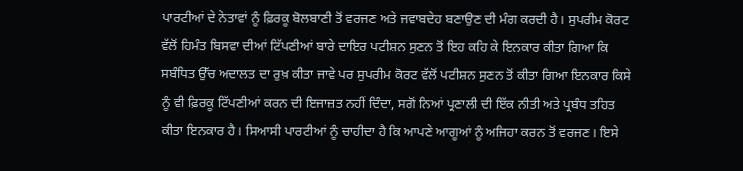ਪਾਰਟੀਆਂ ਦੇ ਨੇਤਾਵਾਂ ਨੂੰ ਫ਼ਿਰਕੂ ਬੋਲਬਾਣੀ ਤੋਂ ਵਰਜਣ ਅਤੇ ਜਵਾਬਦੇਹ ਬਣਾਉਣ ਦੀ ਮੰਗ ਕਰਦੀ ਹੈ। ਸੁਪਰੀਮ ਕੋਰਟ ਵੱਲੋਂ ਹਿਮੰਤ ਬਿਸਵਾ ਦੀਆਂ ਟਿੱਪਣੀਆਂ ਬਾਰੇ ਦਾਇਰ ਪਟੀਸ਼ਨ ਸੁਣਨ ਤੋਂ ਇਹ ਕਹਿ ਕੇ ਇਨਕਾਰ ਕੀਤਾ ਗਿਆ ਕਿ ਸਬੰਧਿਤ ਉੱਚ ਅਦਾਲਤ ਦਾ ਰੁਖ਼ ਕੀਤਾ ਜਾਵੇ ਪਰ ਸੁਪਰੀਮ ਕੋਰਟ ਵੱਲੋਂ ਪਟੀਸ਼ਨ ਸੁਣਨ ਤੋਂ ਕੀਤਾ ਗਿਆ ਇਨਕਾਰ ਕਿਸੇ ਨੂੰ ਵੀ ਫ਼ਿਰਕੂ ਟਿੱਪਣੀਆਂ ਕਰਨ ਦੀ ਇਜਾਜ਼ਤ ਨਹੀਂ ਦਿੰਦਾ, ਸਗੋਂ ਨਿਆਂ ਪ੍ਰਣਾਲੀ ਦੀ ਇੱਕ ਨੀਤੀ ਅਤੇ ਪ੍ਰਬੰਧ ਤਹਿਤ ਕੀਤਾ ਇਨਕਾਰ ਹੈ। ਸਿਆਸੀ ਪਾਰਟੀਆਂ ਨੂੰ ਚਾਹੀਦਾ ਹੈ ਕਿ ਆਪਣੇ ਆਗੂਆਂ ਨੂੰ ਅਜਿਹਾ ਕਰਨ ਤੋਂ ਵਰਜਣ। ਇਸੇ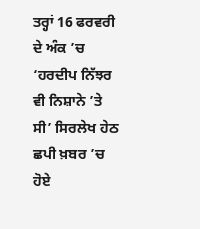ਤਰ੍ਹਾਂ 16 ਫਰਵਰੀ ਦੇ ਅੰਕ ’ਚ ‘ਹਰਦੀਪ ਨਿੱਝਰ ਵੀ ਨਿਸ਼ਾਨੇ ’ਤੇ ਸੀ’ ਸਿਰਲੇਖ ਹੇਠ ਛਪੀ ਖ਼ਬਰ ’ਚ ਹੋਏ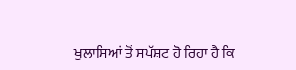ਖੁਲਾਸਿਆਂ ਤੋਂ ਸਪੱਸ਼ਟ ਹੋ ਰਿਹਾ ਹੈ ਕਿ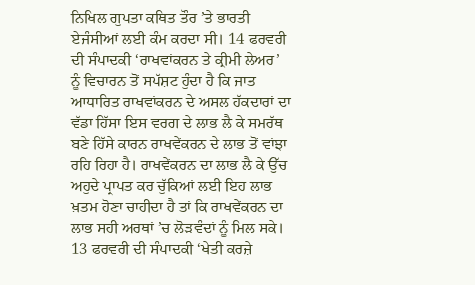ਨਿਖਿਲ ਗੁਪਤਾ ਕਥਿਤ ਤੌਰ ’ਤੇ ਭਾਰਤੀ ਏਜੰਸੀਆਂ ਲਈ ਕੰਮ ਕਰਦਾ ਸੀ। 14 ਫਰਵਰੀ ਦੀ ਸੰਪਾਦਕੀ ‘ਰਾਖਵਾਂਕਰਨ ਤੇ ਕ੍ਰੀਮੀ ਲੇਅਰ’ ਨੂੰ ਵਿਚਾਰਨ ਤੋਂ ਸਪੱਸ਼ਟ ਹੁੰਦਾ ਹੈ ਕਿ ਜਾਤ ਆਧਾਰਿਤ ਰਾਖਵਾਂਕਰਨ ਦੇ ਅਸਲ ਹੱਕਦਾਰਾਂ ਦਾ ਵੱਡਾ ਹਿੱਸਾ ਇਸ ਵਰਗ ਦੇ ਲਾਭ ਲੈ ਕੇ ਸਮਰੱਥ ਬਣੇ ਹਿੱਸੇ ਕਾਰਨ ਰਾਖਵੇਂਕਰਨ ਦੇ ਲਾਭ ਤੋਂ ਵਾਂਝਾ ਰਹਿ ਰਿਹਾ ਹੈ। ਰਾਖਵੇਂਕਰਨ ਦਾ ਲਾਭ ਲੈ ਕੇ ਉੱਚ ਅਹੁਦੇ ਪ੍ਰਾਪਤ ਕਰ ਚੁੱਕਿਆਂ ਲਈ ਇਹ ਲਾਭ ਖ਼ਤਮ ਹੋਣਾ ਚਾਹੀਦਾ ਹੈ ਤਾਂ ਕਿ ਰਾਖਵੇਂਕਰਨ ਦਾ ਲਾਭ ਸਹੀ ਅਰਥਾਂ ’ਚ ਲੋੜਵੰਦਾਂ ਨੂੰ ਮਿਲ ਸਕੇ। 13 ਫਰਵਰੀ ਦੀ ਸੰਪਾਦਕੀ ‘ਖੇਤੀ ਕਰਜ਼ੇ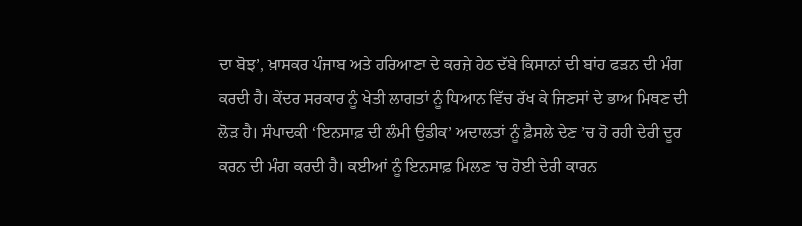ਦਾ ਬੋਝ’, ਖ਼ਾਸਕਰ ਪੰਜਾਬ ਅਤੇ ਹਰਿਆਣਾ ਦੇ ਕਰਜ਼ੇ ਹੇਠ ਦੱਬੇ ਕਿਸਾਨਾਂ ਦੀ ਬਾਂਹ ਫੜਨ ਦੀ ਮੰਗ ਕਰਦੀ ਹੈ। ਕੇਂਦਰ ਸਰਕਾਰ ਨੂੰ ਖੇਤੀ ਲਾਗਤਾਂ ਨੂੰ ਧਿਆਨ ਵਿੱਚ ਰੱਖ ਕੇ ਜਿਣਸਾਂ ਦੇ ਭਾਅ ਮਿਥਣ ਦੀ ਲੋੜ ਹੈ। ਸੰਪਾਦਕੀ ‘ਇਨਸਾਫ਼ ਦੀ ਲੰਮੀ ਉਡੀਕ’ ਅਦਾਲਤਾਂ ਨੂੰ ਫ਼ੈਸਲੇ ਦੇਣ ’ਚ ਹੋ ਰਹੀ ਦੇਰੀ ਦੂਰ ਕਰਨ ਦੀ ਮੰਗ ਕਰਦੀ ਹੈ। ਕਈਆਂ ਨੂੰ ਇਨਸਾਫ਼ ਮਿਲਣ ’ਚ ਹੋਈ ਦੇਰੀ ਕਾਰਨ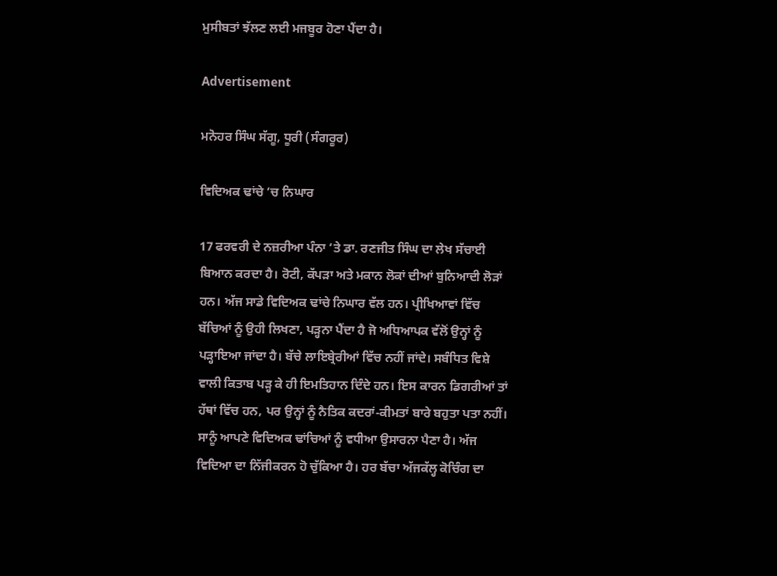ਮੁਸੀਬਤਾਂ ਝੱਲਣ ਲਈ ਮਜਬੂਰ ਹੋਣਾ ਪੈਂਦਾ ਹੈ।

Advertisement

ਮਨੋਹਰ ਸਿੰਘ ਸੱਗੂ, ਧੂਰੀ (ਸੰਗਰੂਰ)

ਵਿਦਿਅਕ ਢਾਂਚੇ ’ਚ ਨਿਘਾਰ

17 ਫਰਵਰੀ ਦੇ ਨਜ਼ਰੀਆ ਪੰਨਾ ’ਤੇ ਡਾ. ਰਣਜੀਤ ਸਿੰਘ ਦਾ ਲੇਖ ਸੱਚਾਈ ਬਿਆਨ ਕਰਦਾ ਹੈ। ਰੋਟੀ, ਕੱਪੜਾ ਅਤੇ ਮਕਾਨ ਲੋਕਾਂ ਦੀਆਂ ਬੁਨਿਆਦੀ ਲੋੜਾਂ ਹਨ। ਅੱਜ ਸਾਡੇ ਵਿਦਿਅਕ ਢਾਂਚੇ ਨਿਘਾਰ ਵੱਲ ਹਨ। ਪ੍ਰੀਖਿਆਵਾਂ ਵਿੱਚ ਬੱਚਿਆਂ ਨੂੰ ਉਹੀ ਲਿਖਣਾ, ਪੜ੍ਹਨਾ ਪੈਂਦਾ ਹੈ ਜੋ ਅਧਿਆਪਕ ਵੱਲੋਂ ਉਨ੍ਹਾਂ ਨੂੰ ਪੜ੍ਹਾਇਆ ਜਾਂਦਾ ਹੈ। ਬੱਚੇ ਲਾਇਬ੍ਰੇਰੀਆਂ ਵਿੱਚ ਨਹੀਂ ਜਾਂਦੇ। ਸਬੰਧਿਤ ਵਿਸ਼ੇ ਵਾਲੀ ਕਿਤਾਬ ਪੜ੍ਹ ਕੇ ਹੀ ਇਮਤਿਹਾਨ ਦਿੰਦੇ ਹਨ। ਇਸ ਕਾਰਨ ਡਿਗਰੀਆਂ ਤਾਂ ਹੱਥਾਂ ਵਿੱਚ ਹਨ, ਪਰ ਉਨ੍ਹਾਂ ਨੂੰ ਨੈਤਿਕ ਕਦਰਾਂ-ਕੀਮਤਾਂ ਬਾਰੇ ਬਹੁਤਾ ਪਤਾ ਨਹੀਂ। ਸਾਨੂੰ ਆਪਣੇ ਵਿਦਿਅਕ ਢਾਂਚਿਆਂ ਨੂੰ ਵਧੀਆ ਉਸਾਰਨਾ ਪੈਣਾ ਹੈ। ਅੱਜ ਵਿਦਿਆ ਦਾ ਨਿੱਜੀਕਰਨ ਹੋ ਚੁੱਕਿਆ ਹੈ। ਹਰ ਬੱਚਾ ਅੱਜਕੱਲ੍ਹ ਕੋਚਿੰਗ ਦਾ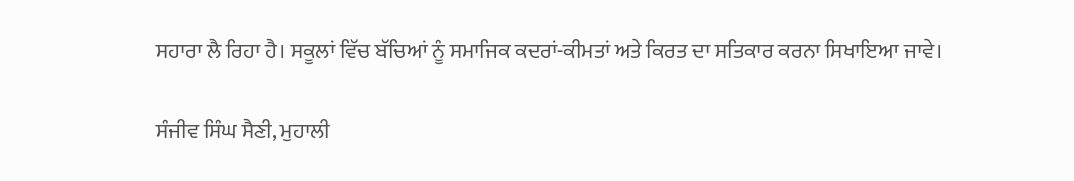ਸਹਾਰਾ ਲੈ ਰਿਹਾ ਹੈ। ਸਕੂਲਾਂ ਵਿੱਚ ਬੱਚਿਆਂ ਨੂੰ ਸਮਾਜਿਕ ਕਦਰਾਂ-ਕੀਮਤਾਂ ਅਤੇ ਕਿਰਤ ਦਾ ਸਤਿਕਾਰ ਕਰਨਾ ਸਿਖਾਇਆ ਜਾਵੇ।

ਸੰਜੀਵ ਸਿੰਘ ਸੈਣੀ, ਮੁਹਾਲੀ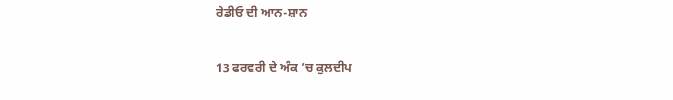ਰੇਡੀਓ ਦੀ ਆਨ-ਸ਼ਾਨ

13 ਫਰਵਰੀ ਦੇ ਅੰਕ ’ਚ ਕੁਲਦੀਪ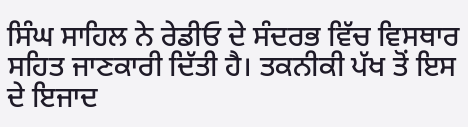ਸਿੰਘ ਸਾਹਿਲ ਨੇ ਰੇਡੀਓ ਦੇ ਸੰਦਰਭ ਵਿੱਚ ਵਿਸਥਾਰ ਸਹਿਤ ਜਾਣਕਾਰੀ ਦਿੱਤੀ ਹੈ। ਤਕਨੀਕੀ ਪੱਖ ਤੋਂ ਇਸ ਦੇ ਇਜਾਦ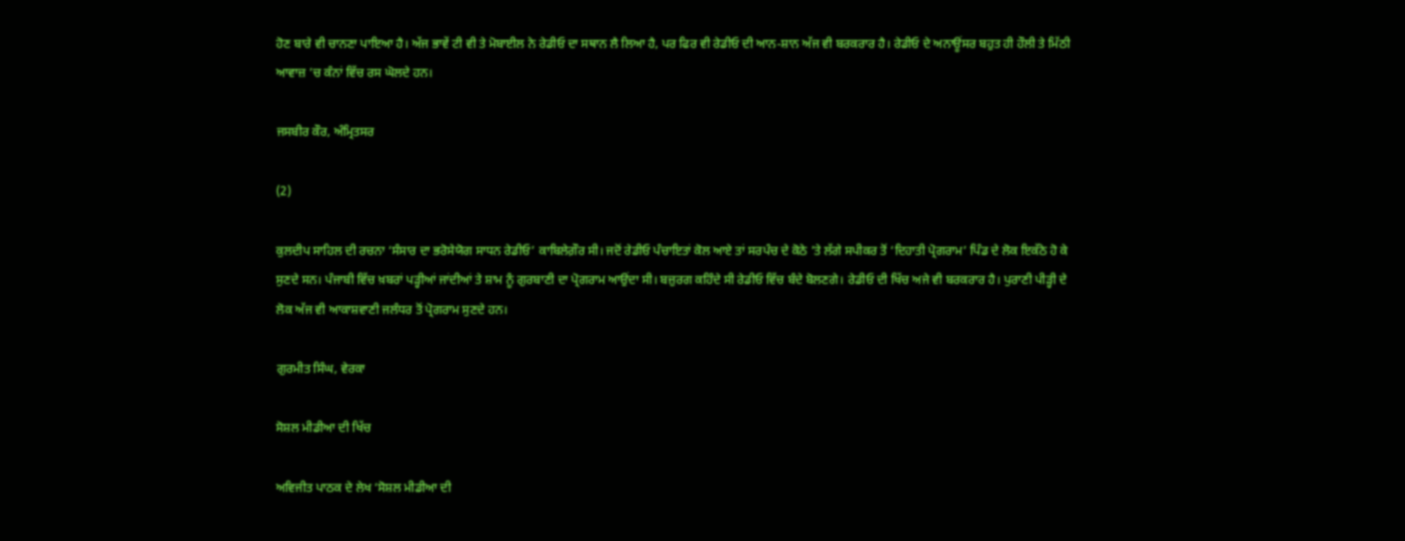ਹੋਣ ਬਾਰੇ ਵੀ ਚਾਨਣਾ ਪਾਇਆ ਹੈ। ਅੱਜ ਭਾਵੇਂ ਟੀ ਵੀ ਤੇ ਮੋਬਾਈਲ ਨੇ ਰੇਡੀਓ ਦਾ ਸਥਾਨ ਲੈ ਲਿਆ ਹੈ, ਪਰ ਫਿਰ ਵੀ ਰੇਡੀਓ ਦੀ ਆਨ-ਸ਼ਾਨ ਅੱਜ ਵੀ ਬਰਕਰਾਰ ਹੈ। ਰੇਡੀਓ ਦੇ ਅਨਾਊਂਸਰ ਬਹੁਤ ਹੀ ਹੌਲੀ ਤੇ ਮਿੱਠੀ ਆਵਾਜ਼ ’ਚ ਕੰਨਾਂ ਵਿੱਚ ਰਸ ਘੋਲਦੇ ਹਨ।

ਜਸਬੀਰ ਕੌਰ, ਅੰਮ੍ਰਿਤਸਰ

(2)

ਕੁਲਦੀਪ ਸਾਹਿਲ ਦੀ ਰਚਨਾ ‘ਸੰਸਾਰ ਦਾ ਭਰੋਸੇਯੋਗ ਸਾਧਨ ਰੇਡੀਓ’ ਕਾਬਿਲੇਗ਼ੌਰ ਸੀ। ਜਦੋਂ ਰੇਡੀਓ ਪੰਚਾਇਤਾਂ ਕੋਲ ਆਏ ਤਾਂ ਸਰਪੰਚ ਦੇ ਕੋਠੇ ’ਤੇ ਲੱਗੇ ਸਪੀਕਰ ਤੋਂ ‘ਦਿਹਾਤੀ ਪ੍ਰੋਗਰਾਮ’ ਪਿੰਡ ਦੇ ਲੋਕ ਇਕੱਠੇ ਹੋ ਕੇ ਸੁਣਦੇ ਸਨ। ਪੰਜਾਬੀ ਵਿੱਚ ਖ਼ਬਰਾਂ ਪੜ੍ਹੀਆਂ ਜਾਂਦੀਆਂ ਤੇ ਸ਼ਾਮ ਨੂੰ ਗੁਰਬਾਣੀ ਦਾ ਪ੍ਰੋਗਰਾਮ ਆਉਂਦਾ ਸੀ। ਬਜ਼ੁਰਗ ਕਹਿੰਦੇ ਸੀ ਰੇਡੀਓ ਵਿੱਚ ਬੰਦੇ ਬੋਲਣਗੇ। ਰੇਡੀਓ ਦੀ ਖਿੱਚ ਅਜੇ ਵੀ ਬਰਕਰਾਰ ਹੈ। ਪੁਰਾਣੀ ਪੀੜ੍ਹੀ ਦੇ ਲੋਕ ਅੱਜ ਵੀ ਆਕਾਸ਼ਵਾਣੀ ਜਲੰਧਰ ਤੋਂ ਪ੍ਰੋਗਰਾਮ ਸੁਣਦੇ ਹਨ।

ਗੁਰਮੀਤ ਸਿੰਘ, ਵੇਰਕਾ

ਸੋਸ਼ਲ ਮੀਡੀਆ ਦੀ ਖਿੱਚ

ਅਵਿਜੀਤ ਪਾਠਕ ਦੇ ਲੇਖ ‘ਸੋਸ਼ਲ ਮੀਡੀਆ ਦੀ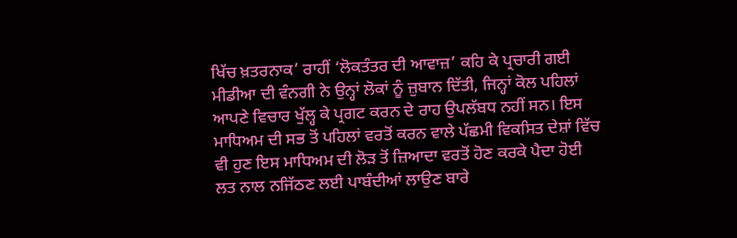ਖਿੱਚ ਖ਼ਤਰਨਾਕ’ ਰਾਹੀਂ ‘ਲੋਕਤੰਤਰ ਦੀ ਆਵਾਜ਼’ ਕਹਿ ਕੇ ਪ੍ਰਚਾਰੀ ਗਈ ਮੀਡੀਆ ਦੀ ਵੰਨਗੀ ਨੇ ਉਨ੍ਹਾਂ ਲੋਕਾਂ ਨੂੰ ਜ਼ੁਬਾਨ ਦਿੱਤੀ, ਜਿਨ੍ਹਾਂ ਕੋਲ ਪਹਿਲਾਂ ਆਪਣੇ ਵਿਚਾਰ ਖੁੱਲ੍ਹ ਕੇ ਪ੍ਰਗਟ ਕਰਨ ਦੇ ਰਾਹ ਉਪਲੱਬਧ ਨਹੀਂ ਸਨ। ਇਸ ਮਾਧਿਅਮ ਦੀ ਸਭ ਤੋਂ ਪਹਿਲਾਂ ਵਰਤੋਂ ਕਰਨ ਵਾਲੇ ਪੱਛਮੀ ਵਿਕਸਿਤ ਦੇਸ਼ਾਂ ਵਿੱਚ ਵੀ ਹੁਣ ਇਸ ਮਾਧਿਅਮ ਦੀ ਲੋੜ ਤੋਂ ਜ਼ਿਆਦਾ ਵਰਤੋਂ ਹੋਣ ਕਰਕੇ ਪੈਦਾ ਹੋਈ ਲਤ ਨਾਲ ਨਜਿੱਠਣ ਲਈ ਪਾਬੰਦੀਆਂ ਲਾਉਣ ਬਾਰੇ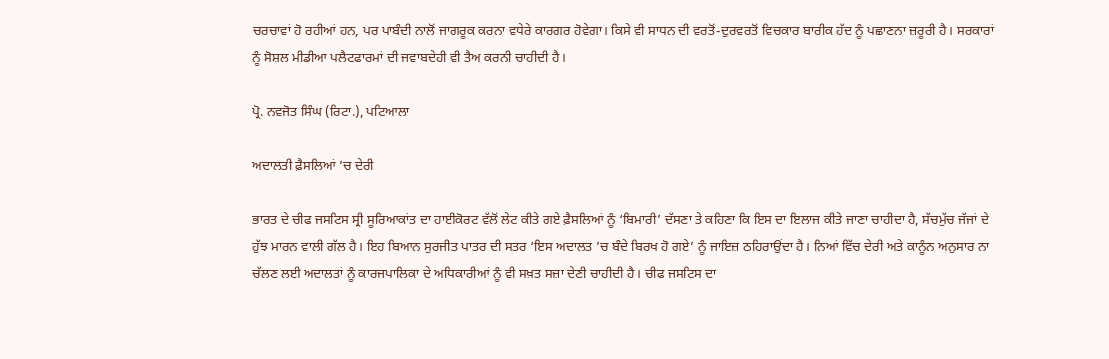ਚਰਚਾਵਾਂ ਹੋ ਰਹੀਆਂ ਹਨ, ਪਰ ਪਾਬੰਦੀ ਨਾਲੋਂ ਜਾਗਰੂਕ ਕਰਨਾ ਵਧੇਰੇ ਕਾਰਗਰ ਹੋਵੇਗਾ। ਕਿਸੇ ਵੀ ਸਾਧਨ ਦੀ ਵਰਤੋਂ-ਦੁਰਵਰਤੋਂ ਵਿਚਕਾਰ ਬਾਰੀਕ ਹੱਦ ਨੂੰ ਪਛਾਣਨਾ ਜ਼ਰੂਰੀ ਹੈ। ਸਰਕਾਰਾਂ ਨੂੰ ਸੋਸ਼ਲ ਮੀਡੀਆ ਪਲੈਟਫਾਰਮਾਂ ਦੀ ਜਵਾਬਦੇਹੀ ਵੀ ਤੈਅ ਕਰਨੀ ਚਾਹੀਦੀ ਹੈ।

ਪ੍ਰੋ. ਨਵਜੋਤ ਸਿੰਘ (ਰਿਟਾ.), ਪਟਿਆਲਾ

ਅਦਾਲਤੀ ਫ਼ੈਸਲਿਆਂ ’ਚ ਦੇਰੀ

ਭਾਰਤ ਦੇ ਚੀਫ ਜਸਟਿਸ ਸ੍ਰੀ ਸੂਰਿਆਕਾਂਤ ਦਾ ਹਾਈਕੋਰਟ ਵੱਲੋਂ ਲੇਟ ਕੀਤੇ ਗਏ ਫ਼ੈਸਲਿਆਂ ਨੂੰ ‘ਬਿਮਾਰੀ’ ਦੱਸਣਾ ਤੇ ਕਹਿਣਾ ਕਿ ਇਸ ਦਾ ਇਲਾਜ ਕੀਤੇ ਜਾਣਾ ਚਾਹੀਦਾ ਹੈ, ਸੱਚਮੁੱਚ ਜੱਜਾਂ ਦੇ ਹੁੱਝ ਮਾਰਨ ਵਾਲੀ ਗੱਲ ਹੈ। ਇਹ ਬਿਆਨ ਸੁਰਜੀਤ ਪਾਤਰ ਦੀ ਸਤਰ ‘ਇਸ ਅਦਾਲਤ ’ਚ ਬੰਦੇ ਬਿਰਖ ਹੋ ਗਏ’ ਨੂੰ ਜਾਇਜ਼ ਠਹਿਰਾਉਂਦਾ ਹੈ। ਨਿਆਂ ਵਿੱਚ ਦੇਰੀ ਅਤੇ ਕਾਨੂੰਨ ਅਨੁਸਾਰ ਨਾ ਚੱਲਣ ਲਈ ਅਦਾਲਤਾਂ ਨੂੰ ਕਾਰਜਪਾਲਿਕਾ ਦੇ ਅਧਿਕਾਰੀਆਂ ਨੂੰ ਵੀ ਸਖ਼ਤ ਸਜ਼ਾ ਦੇਣੀ ਚਾਹੀਦੀ ਹੈ। ਚੀਫ ਜਸਟਿਸ ਦਾ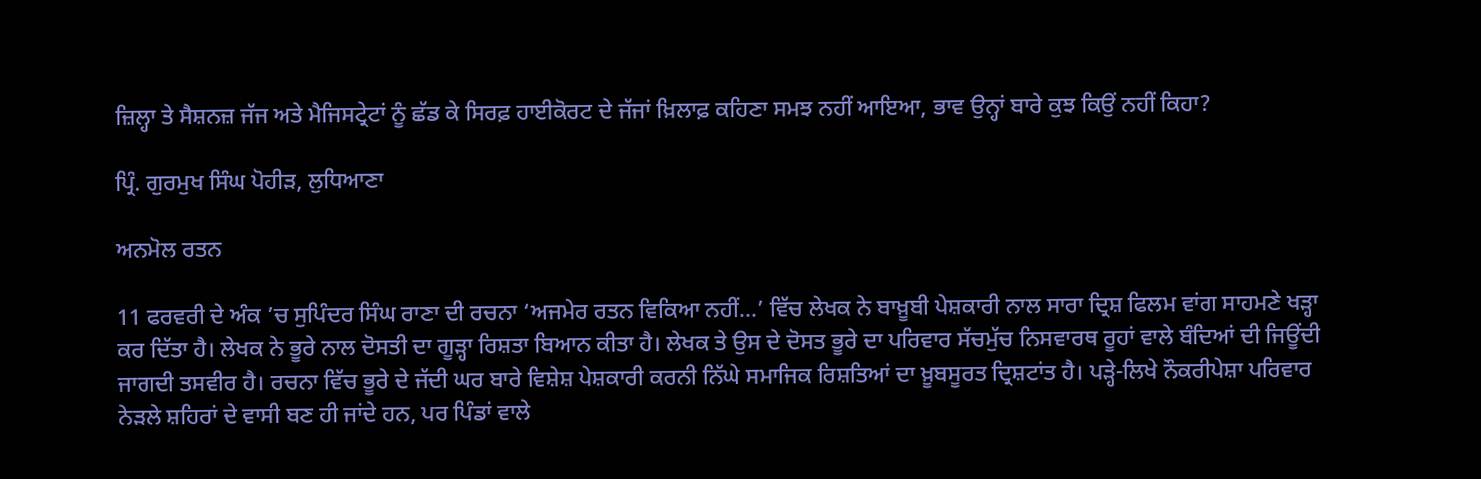ਜ਼ਿਲ੍ਹਾ ਤੇ ਸੈਸ਼ਨਜ਼ ਜੱਜ ਅਤੇ ਮੈਜਿਸਟ੍ਰੇਟਾਂ ਨੂੰ ਛੱਡ ਕੇ ਸਿਰਫ਼ ਹਾਈਕੋਰਟ ਦੇ ਜੱਜਾਂ ਖ਼ਿਲਾਫ਼ ਕਹਿਣਾ ਸਮਝ ਨਹੀਂ ਆਇਆ, ਭਾਵ ਉਨ੍ਹਾਂ ਬਾਰੇ ਕੁਝ ਕਿਉਂ ਨਹੀਂ ਕਿਹਾ?

ਪ੍ਰਿੰ. ਗੁਰਮੁਖ ਸਿੰਘ ਪੋਹੀੜ, ਲੁਧਿਆਣਾ

ਅਨਮੋਲ ਰਤਨ

11 ਫਰਵਰੀ ਦੇ ਅੰਕ ’ਚ ਸੁਪਿੰਦਰ ਸਿੰਘ ਰਾਣਾ ਦੀ ਰਚਨਾ ‘ਅਜਮੇਰ ਰਤਨ ਵਿਕਿਆ ਨਹੀਂ...’ ਵਿੱਚ ਲੇਖਕ ਨੇ ਬਾਖ਼ੂਬੀ ਪੇਸ਼ਕਾਰੀ ਨਾਲ ਸਾਰਾ ਦ੍ਰਿਸ਼ ਫਿਲਮ ਵਾਂਗ ਸਾਹਮਣੇ ਖੜ੍ਹਾ ਕਰ ਦਿੱਤਾ ਹੈ। ਲੇਖਕ ਨੇ ਭੂਰੇ ਨਾਲ ਦੋਸਤੀ ਦਾ ਗੂੜ੍ਹਾ ਰਿਸ਼ਤਾ ਬਿਆਨ ਕੀਤਾ ਹੈ। ਲੇਖਕ ਤੇ ਉਸ ਦੇ ਦੋਸਤ ਭੂਰੇ ਦਾ ਪਰਿਵਾਰ ਸੱਚਮੁੱਚ ਨਿਸਵਾਰਥ ਰੂਹਾਂ ਵਾਲੇ ਬੰਦਿਆਂ ਦੀ ਜਿਊਂਦੀ ਜਾਗਦੀ ਤਸਵੀਰ ਹੈ। ਰਚਨਾ ਵਿੱਚ ਭੂਰੇ ਦੇ ਜੱਦੀ ਘਰ ਬਾਰੇ ਵਿਸ਼ੇਸ਼ ਪੇਸ਼ਕਾਰੀ ਕਰਨੀ ਨਿੱਘੇ ਸਮਾਜਿਕ ਰਿਸ਼ਤਿਆਂ ਦਾ ਖ਼ੂਬਸੂਰਤ ਦ੍ਰਿਸ਼ਟਾਂਤ ਹੈ। ਪੜ੍ਹੇ-ਲਿਖੇ ਨੌਕਰੀਪੇਸ਼ਾ ਪਰਿਵਾਰ ਨੇੜਲੇ ਸ਼ਹਿਰਾਂ ਦੇ ਵਾਸੀ ਬਣ ਹੀ ਜਾਂਦੇ ਹਨ, ਪਰ ਪਿੰਡਾਂ ਵਾਲੇ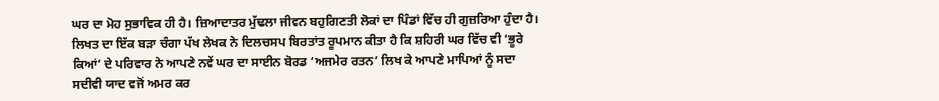ਘਰ ਦਾ ਮੋਹ ਸੁਭਾਵਿਕ ਹੀ ਹੈ। ਜ਼ਿਆਦਾਤਰ ਮੁੱਢਲਾ ਜੀਵਨ ਬਹੁਗਿਣਤੀ ਲੋਕਾਂ ਦਾ ਪਿੰਡਾਂ ਵਿੱਚ ਹੀ ਗੁਜ਼ਰਿਆ ਹੁੰਦਾ ਹੈ। ਲਿਖਤ ਦਾ ਇੱਕ ਬੜਾ ਚੰਗਾ ਪੱਖ ਲੇਖਕ ਨੇ ਦਿਲਚਸਪ ਬਿਰਤਾਂਤ ਰੂਪਮਾਨ ਕੀਤਾ ਹੈ ਕਿ ਸ਼ਹਿਰੀ ਘਰ ਵਿੱਚ ਵੀ ‘ਭੂਰੇ ਕਿਆਂ’ ਦੇ ਪਰਿਵਾਰ ਨੇ ਆਪਣੇ ਨਵੇਂ ਘਰ ਦਾ ਸਾਈਨ ਬੋਰਡ ‘ਅਜਮੇਰ ਰਤਨ’ ਲਿਖ ਕੇ ਆਪਣੇ ਮਾਪਿਆਂ ਨੂੰ ਸਦਾ ਸਦੀਵੀ ਯਾਦ ਵਜੋਂ ਅਮਰ ਕਰ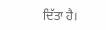ਦਿੱਤਾ ਹੈ।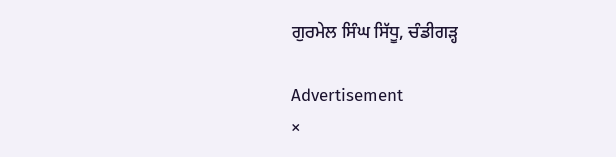ਗੁਰਮੇਲ ਸਿੰਘ ਸਿੱਧੂ, ਚੰਡੀਗੜ੍ਹ

Advertisement
×